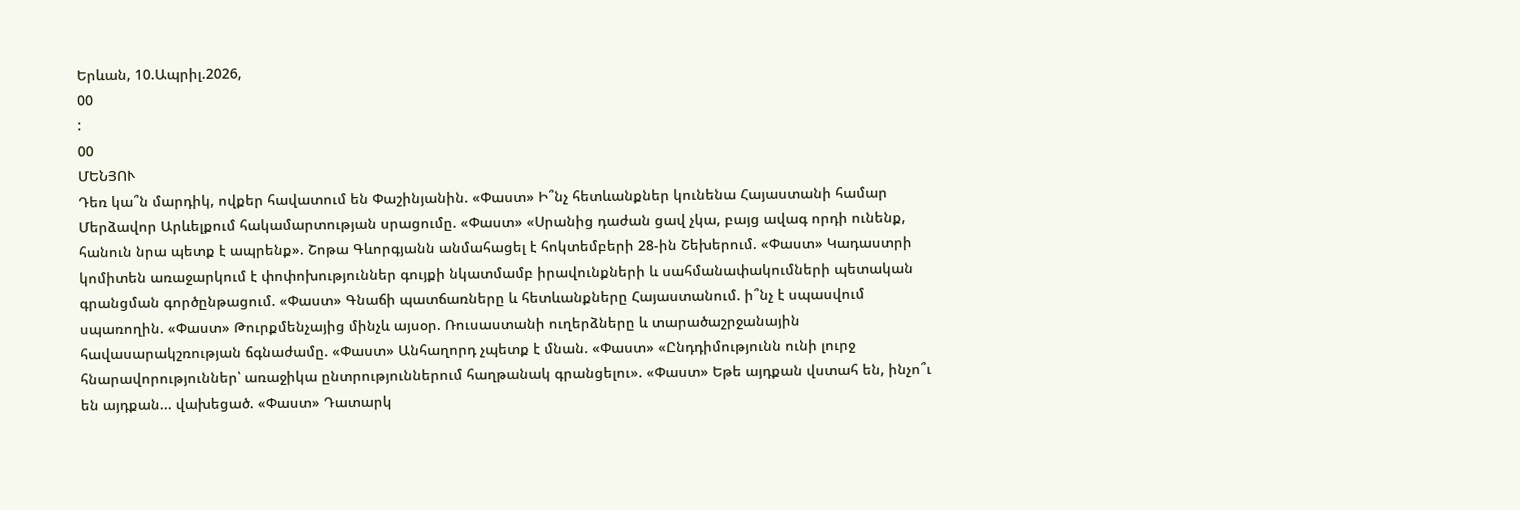Երևան, 10.Ապրիլ.2026,
00
:
00
ՄԵՆՅՈՒ
Դեռ կա՞ն մարդիկ, ովքեր հավատում են Փաշինյանին. «Փաստ» Ի՞նչ հետևանքներ կունենա Հայաստանի համար Մերձավոր Արևելքում հակամարտության սրացումը. «Փաստ» «Սրանից դաժան ցավ չկա, բայց ավագ որդի ունենք, հանուն նրա պետք է ապրենք». Շոթա Գևորգյանն անմահացել է հոկտեմբերի 28-ին Շեխերում. «Փաստ» Կադաստրի կոմիտեն առաջարկում է փոփոխություններ գույքի նկատմամբ իրավունքների և սահմանափակումների պետական գրանցման գործընթացում. «Փաստ» Գնաճի պատճառները և հետևանքները Հայաստանում. ի՞նչ է սպասվում սպառողին. «Փաստ» Թուրքմենչայից մինչև այսօր. Ռուսաստանի ուղերձները և տարածաշրջանային հավասարակշռության ճգնաժամը. «Փաստ» Անհաղորդ չպետք է մնան. «Փաստ» «Ընդդիմությունն ունի լուրջ հնարավորություններ՝ առաջիկա ընտրություններում հաղթանակ գրանցելու». «Փաստ» Եթե այդքան վստահ են, ինչո՞ւ են այդքան... վախեցած. «Փաստ» Դատարկ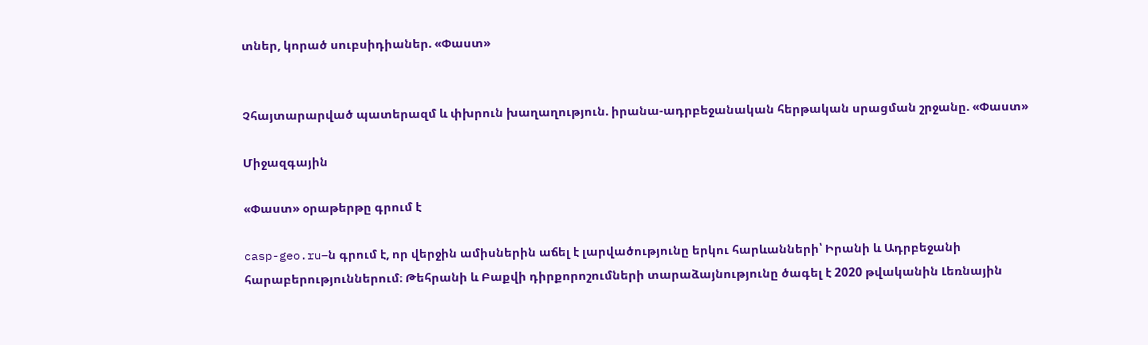տներ, կորած սուբսիդիաներ. «Փաստ»


Չհայտարարված պատերազմ և փխրուն խաղաղություն. իրանա-ադրբեջանական հերթական սրացման շրջանը. «Փաստ»

Միջազգային

«Փաստ» օրաթերթը գրում է

casp-geo.ru–ն գրում է, որ վերջին ամիսներին աճել է լարվածությունը երկու հարևանների՝ Իրանի և Ադրբեջանի հարաբերություններում։ Թեհրանի և Բաքվի դիրքորոշումների տարաձայնությունը ծագել է 2020 թվականին Լեռնային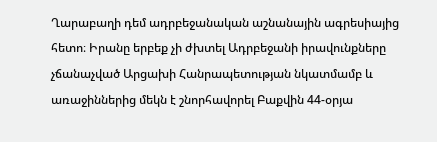Ղարաբաղի դեմ ադրբեջանական աշնանային ագրեսիայից հետո։ Իրանը երբեք չի ժխտել Ադրբեջանի իրավունքները չճանաչված Արցախի Հանրապետության նկատմամբ և առաջիններից մեկն է շնորհավորել Բաքվին 44-օրյա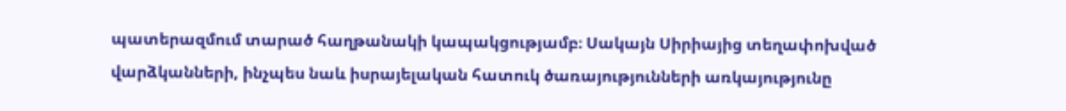պատերազմում տարած հաղթանակի կապակցությամբ։ Սակայն Սիրիայից տեղափոխված վարձկանների, ինչպես նաև իսրայելական հատուկ ծառայությունների առկայությունը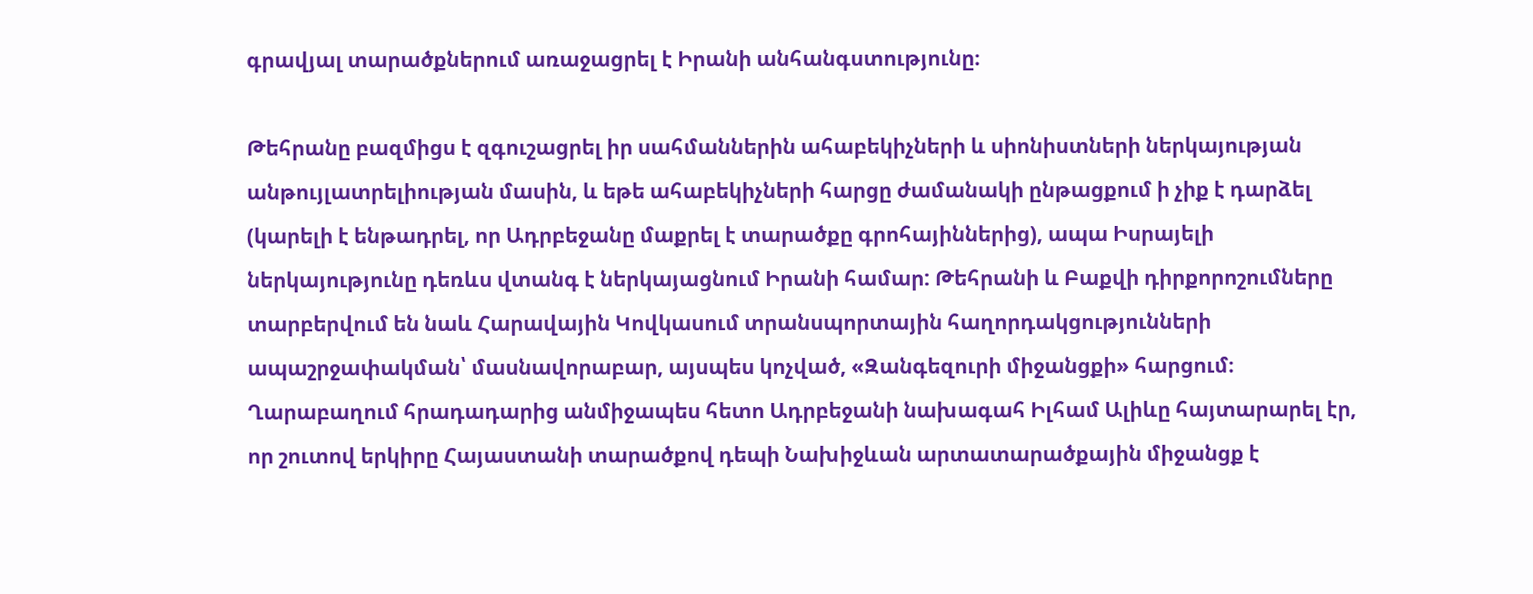գրավյալ տարածքներում առաջացրել է Իրանի անհանգստությունը։

Թեհրանը բազմիցս է զգուշացրել իր սահմաններին ահաբեկիչների և սիոնիստների ներկայության անթույլատրելիության մասին, և եթե ահաբեկիչների հարցը ժամանակի ընթացքում ի չիք է դարձել (կարելի է ենթադրել, որ Ադրբեջանը մաքրել է տարածքը գրոհայիններից), ապա Իսրայելի ներկայությունը դեռևս վտանգ է ներկայացնում Իրանի համար: Թեհրանի և Բաքվի դիրքորոշումները տարբերվում են նաև Հարավային Կովկասում տրանսպորտային հաղորդակցությունների ապաշրջափակման՝ մասնավորաբար, այսպես կոչված, «Զանգեզուրի միջանցքի» հարցում։ Ղարաբաղում հրադադարից անմիջապես հետո Ադրբեջանի նախագահ Իլհամ Ալիևը հայտարարել էր, որ շուտով երկիրը Հայաստանի տարածքով դեպի Նախիջևան արտատարածքային միջանցք է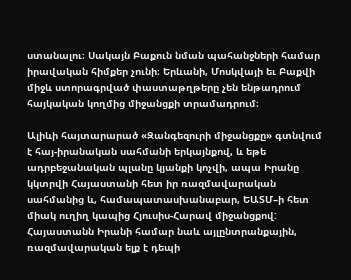ստանալու։ Սակայն Բաքուն նման պահանջների համար իրավական հիմքեր չունի։ Երևանի, Մոսկվայի եւ Բաքվի միջև ստորագրված փաստաթղթերը չեն ենթադրում հայկական կողմից միջանցքի տրամադրում։

Ալիևի հայտարարած «Զանգեզուրի միջանցքը» գտնվում է հայ-իրանական սահմանի երկայնքով, և եթե ադրբեջանական պլանը կյանքի կոչվի, ապա Իրանը կկտրվի Հայաստանի հետ իր ռազմավարական սահմանից և, համապատասխանաբար, ԵԱՏՄ–ի հետ միակ ուղիղ կապից Հյուսիս-Հարավ միջանցքով: Հայաստանն Իրանի համար նաև այլընտրանքային, ռազմավարական ելք է դեպի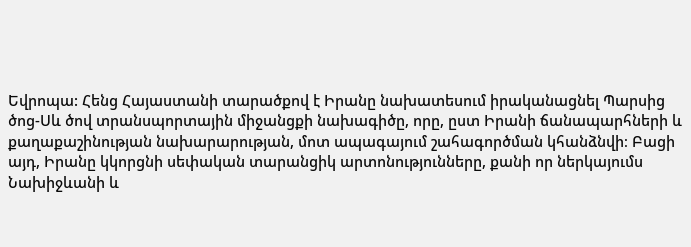Եվրոպա: Հենց Հայաստանի տարածքով է Իրանը նախատեսում իրականացնել Պարսից ծոց-Սև ծով տրանսպորտային միջանցքի նախագիծը, որը, ըստ Իրանի ճանապարհների և քաղաքաշինության նախարարության, մոտ ապագայում շահագործման կհանձնվի։ Բացի այդ, Իրանը կկորցնի սեփական տարանցիկ արտոնությունները, քանի որ ներկայումս Նախիջևանի և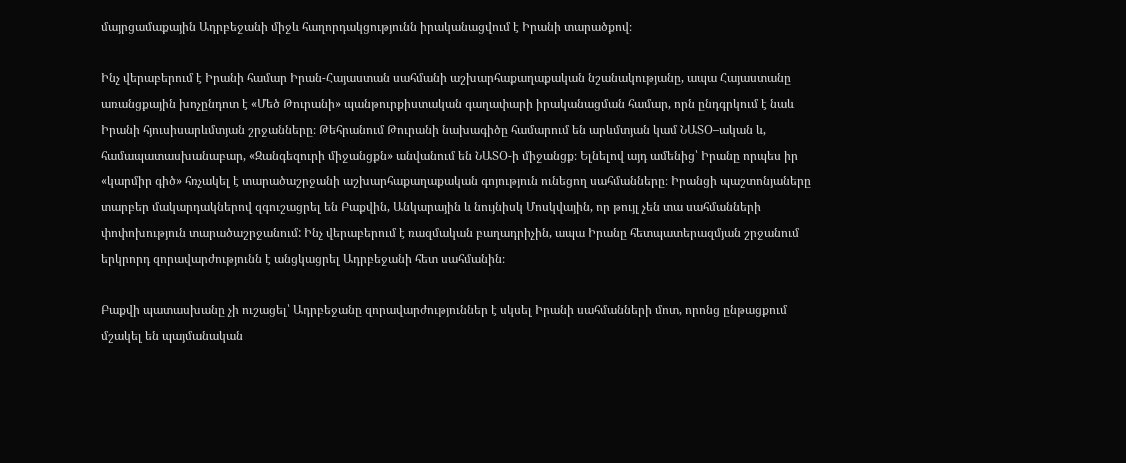մայրցամաքային Ադրբեջանի միջև հաղորդակցությունն իրականացվում է Իրանի տարածքով։

Ինչ վերաբերում է Իրանի համար Իրան-Հայաստան սահմանի աշխարհաքաղաքական նշանակությանը, ապա Հայաստանը առանցքային խոչընդոտ է «Մեծ Թուրանի» պանթուրքիստական գաղափարի իրականացման համար, որն ընդգրկում է նաև Իրանի հյուսիսարևմտյան շրջանները։ Թեհրանում Թուրանի նախագիծը համարում են արևմտյան կամ ՆԱՏՕ–ական և, համապատասխանաբար, «Զանգեզուրի միջանցքն» անվանում են ՆԱՏՕ-ի միջանցք։ Ելնելով այդ ամենից՝ Իրանը որպես իր «կարմիր գիծ» հռչակել է տարածաշրջանի աշխարհաքաղաքական գոյություն ունեցող սահմանները։ Իրանցի պաշտոնյաները տարբեր մակարդակներով զգուշացրել են Բաքվին, Անկարային և նույնիսկ Մոսկվային, որ թույլ չեն տա սահմանների փոփոխություն տարածաշրջանում: Ինչ վերաբերում է ռազմական բաղադրիչին, ապա Իրանը հետպատերազմյան շրջանում երկրորդ զորավարժությունն է անցկացրել Ադրբեջանի հետ սահմանին։

Բաքվի պատասխանը չի ուշացել՝ Ադրբեջանը զորավարժություններ է սկսել Իրանի սահմանների մոտ, որոնց ընթացքում մշակել են պայմանական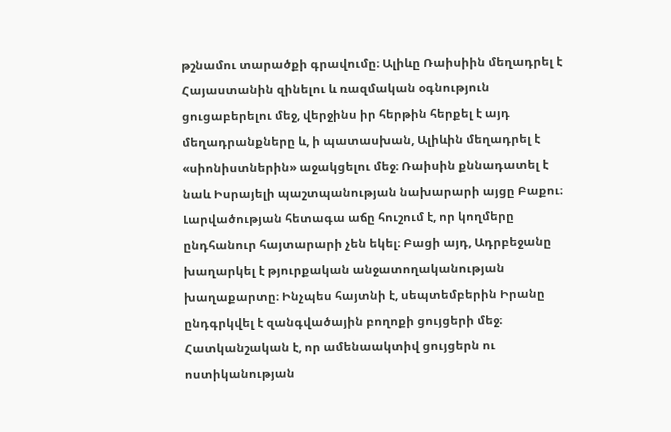թշնամու տարածքի գրավումը։ Ալիևը Ռաիսիին մեղադրել է Հայաստանին զինելու և ռազմական օգնություն ցուցաբերելու մեջ, վերջինս իր հերթին հերքել է այդ մեղադրանքները և, ի պատասխան, Ալիևին մեղադրել է «սիոնիստներին» աջակցելու մեջ։ Ռաիսին քննադատել է նաև Իսրայելի պաշտպանության նախարարի այցը Բաքու։ Լարվածության հետագա աճը հուշում է, որ կողմերը ընդհանուր հայտարարի չեն եկել։ Բացի այդ, Ադրբեջանը խաղարկել է թյուրքական անջատողականության խաղաքարտը։ Ինչպես հայտնի է, սեպտեմբերին Իրանը ընդգրկվել է զանգվածային բողոքի ցույցերի մեջ։ Հատկանշական է, որ ամենաակտիվ ցույցերն ու ոստիկանության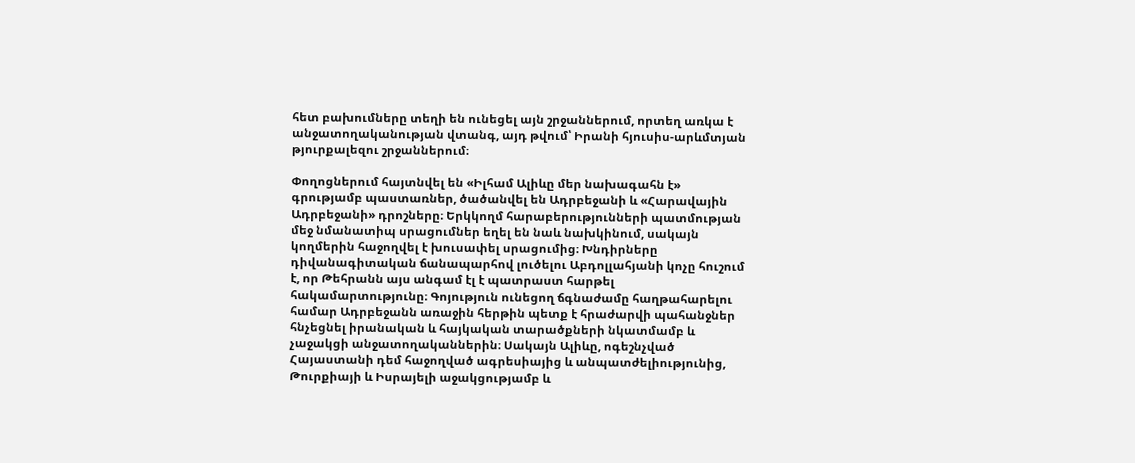հետ բախումները տեղի են ունեցել այն շրջաններում, որտեղ առկա է անջատողականության վտանգ, այդ թվում՝ Իրանի հյուսիս-արևմտյան թյուրքալեզու շրջաններում։

Փողոցներում հայտնվել են «Իլհամ Ալիևը մեր նախագահն է» գրությամբ պաստառներ, ծածանվել են Ադրբեջանի և «Հարավային Ադրբեջանի» դրոշները։ Երկկողմ հարաբերությունների պատմության մեջ նմանատիպ սրացումներ եղել են նաև նախկինում, սակայն կողմերին հաջողվել է խուսափել սրացումից։ Խնդիրները դիվանագիտական ճանապարհով լուծելու Աբդոլլահյանի կոչը հուշում է, որ Թեհրանն այս անգամ էլ է պատրաստ հարթել հակամարտությունը։ Գոյություն ունեցող ճգնաժամը հաղթահարելու համար Ադրբեջանն առաջին հերթին պետք է հրաժարվի պահանջներ հնչեցնել իրանական և հայկական տարածքների նկատմամբ և չաջակցի անջատողականներին։ Սակայն Ալիևը, ոգեշնչված Հայաստանի դեմ հաջողված ագրեսիայից և անպատժելիությունից, Թուրքիայի և Իսրայելի աջակցությամբ և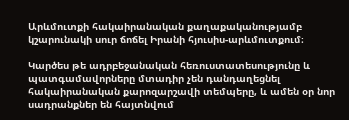Արևմուտքի հակաիրանական քաղաքականությամբ կշարունակի սուր ճոճել Իրանի հյուսիս-արևմուտքում։

Կարծես թե ադրբեջանական հեռուստատեսությունը և պատգամավորները մտադիր չեն դանդաղեցնել հակաիրանական քարոզարշավի տեմպերը, և ամեն օր նոր սադրանքներ են հայտնվում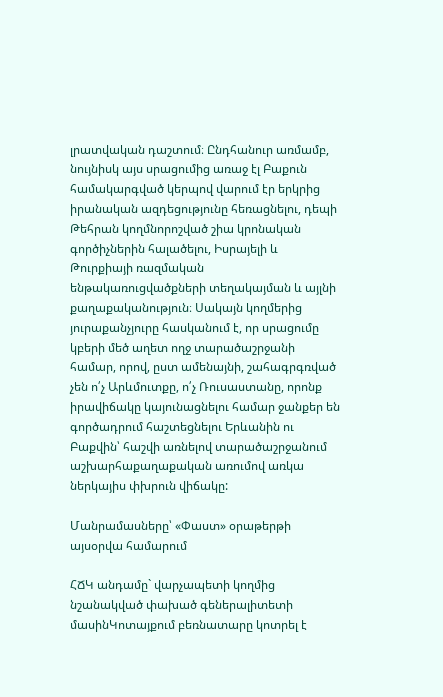լրատվական դաշտում։ Ընդհանուր առմամբ, նույնիսկ այս սրացումից առաջ էլ Բաքուն համակարգված կերպով վարում էր երկրից իրանական ազդեցությունը հեռացնելու, դեպի Թեհրան կողմնորոշված շիա կրոնական գործիչներին հալածելու, Իսրայելի և Թուրքիայի ռազմական ենթակառուցվածքների տեղակայման և այլնի քաղաքականություն։ Սակայն կողմերից յուրաքանչյուրը հասկանում է, որ սրացումը կբերի մեծ աղետ ողջ տարածաշրջանի համար, որով, ըստ ամենայնի, շահագրգռված չեն ո՛չ Արևմուտքը, ո՛չ Ռուսաստանը, որոնք իրավիճակը կայունացնելու համար ջանքեր են գործադրում հաշտեցնելու Երևանին ու Բաքվին՝ հաշվի առնելով տարածաշրջանում աշխարհաքաղաքական առումով առկա ներկայիս փխրուն վիճակը:

Մանրամասները՝ «Փաստ» օրաթերթի այսօրվա համարում

ՀՃԿ անդամը` վարչապետի կողմից նշանակված փախած գեներալիտետի մասինԿոտայքում բեռնատարը կոտրել է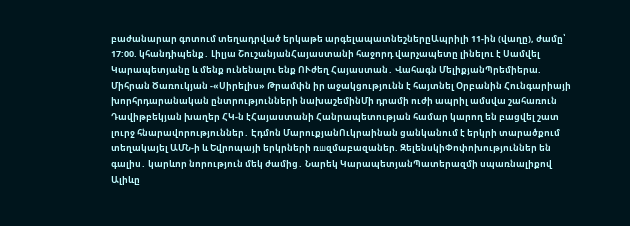բաժանարար գոտում տեղադրված երկաթե արգելապատնեշներըԱպրիլի 11-ին (վաղը), ժամը՝ 17:00. կհանդիպենք․ Լիլյա ՇուշանյանՀայաստանի հաջորդ վարչապետը լինելու է Սամվել Կարապետյանը և մենք ունենալու ենք ՈՒժեղ Հայաստան․ Վահագն ՄելիքյանՊրեմիերա. Միհրան Ծառուկյան -«Սիրելիս» Թրամփն իր աջակցությունն է հայտնել Օրբանին Հունգարիայի խորհրդարանական ընտրությունների նախաշեմինՄի դրամի ուժի ապրիլ ամսվա շահառուն Դավիթբեկյան խաղեր ՀԿ-ն էՀայաստանի Հանրապետության համար կարող են բացվել շատ լուրջ հնարավորություններ․ Էդմոն ՄարուքյանՈւկրաինան ցանկանում է երկրի տարածքում տեղակայել ԱՄՆ-ի և Եվրոպայի երկրների ռшզմաբազաներ. ԶելենսկիՓոփոխություններ են գալիս․ կարևոր նորություն մեկ ժամից․ Նարեկ ԿարապետյանՊատերազմի սպառնալիքով Ալիևը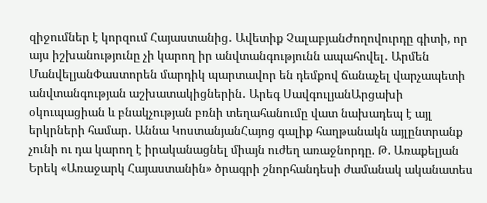զիջումներ է կորզում Հայաստանից․ Ավետիք ՉալաբյանԺողովուրդը գիտի, որ այս իշխանությունը չի կարող իր անվտանգությունն ապահովել․ Արմեն ՄանվելյանՓաստորեն մարդիկ պարտավոր են դեմքով ճանաչել վարչապետի անվտանգության աշխատակիցներին․ Արեգ ՍավգուլյանԱրցախի օկուպացիան և բնակչության բռնի տեղահանումը վատ նախադեպ է այլ երկրների համար․ Աննա ԿոստանյանՀայոց գալիք հաղթանակն այլընտրանք չունի ու դա կարող է իրականացնել միայն ուժեղ առաջնորդը. Թ. Առաքելյան Երեկ «Առաջարկ Հայաստանին» ծրագրի շնորհանդեսի ժամանակ ականատես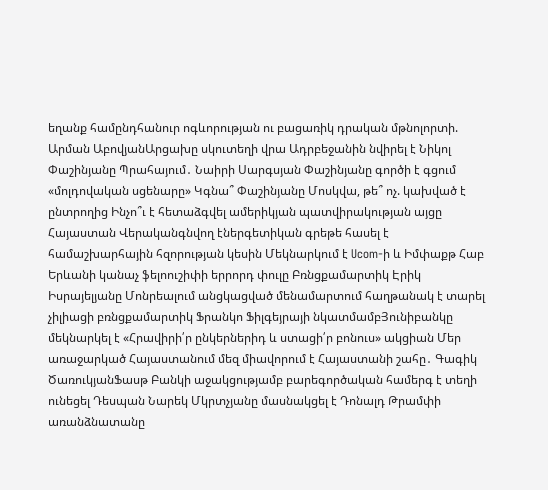եղանք համընդհանուր ոգևորության ու բացառիկ դրական մթնոլորտի. Արման ԱբովյանԱրցախը սկուտեղի վրա Ադրբեջանին նվիրել է Նիկոլ Փաշինյանը Պրահայում․ Նաիրի Սարգսյան Փաշինյանը գործի է գցում «մոլդովական սցենարը» Կգնա՞ Փաշինյանը Մոսկվա, թե՞ ոչ. կախված է ընտրողից Ինչո՞ւ է հետաձգվել ամերիկյան պատվիրակության այցը Հայաստան Վերականգնվող էներգետիկան գրեթե հասել է համաշխարհային հզորության կեսին Մեկնարկում է Ucom-ի և Իմփաքթ Հաբ Երևանի կանաչ ֆելոուշիփի երրորդ փուլը Բռնցքամարտիկ Էրիկ Իսրայելյանը Մոնրեալում անցկացված մենամարտում հաղթանակ է տարել չիլիացի բռնցքամարտիկ Ֆրանկո Ֆիլգեյրայի նկատմամբՅունիբանկը մեկնարկել է «Հրավիրի՛ր ընկերներիդ և ստացի՛ր բոնուս» ակցիան Մեր առաջարկած Հայաստանում մեզ միավորում է Հայաստանի շահը․ Գագիկ ԾառուկյանՖասթ Բանկի աջակցությամբ բարեգործական համերգ է տեղի ունեցել Դեսպան Նարեկ Մկրտչյանը մասնակցել է Դոնալդ Թրամփի առանձնատանը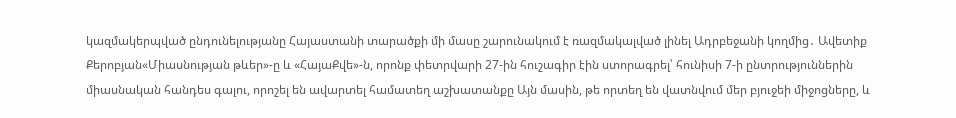կազմակերպված ընդունելությանը Հայաստանի տարածքի մի մասը շարունակում է ռազմակալված լինել Ադրբեջանի կողմից․ Ավետիք Քերոբյան«Միասնության թևեր»-ը և «ՀայաՔվե»-ն, որոնք փետրվարի 27-ին հուշագիր էին ստորագրել՝ հունիսի 7-ի ընտրություններին միասնական հանդես գալու, որոշել են ավարտել համատեղ աշխատանքը Այն մասին, թե որտեղ են վատնվում մեր բյուջեի միջոցները, և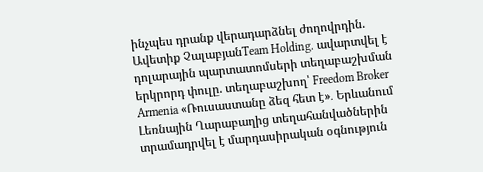ինչպես դրանք վերադարձնել ժողովրդին. Ավետիք ՉալաբյանTeam Holding․ ավարտվել է դոլարային պարտատոմսերի տեղաբաշխման երկրորդ փուլը. տեղաբաշխող՝ Freedom Broker Armenia «Ռուսաստանը ձեզ հետ է»․ Երևանում Լեռնային Ղարաբաղից տեղահանվածներին տրամադրվել է մարդասիրական օգնություն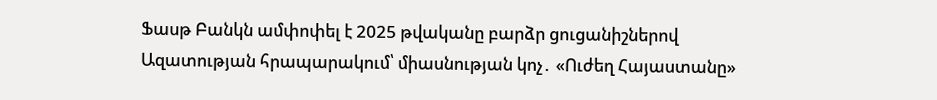Ֆասթ Բանկն ամփոփել է 2025 թվականը բարձր ցուցանիշներով Ազատության հրապարակում՝ միասնության կոչ․ «Ուժեղ Հայաստանը»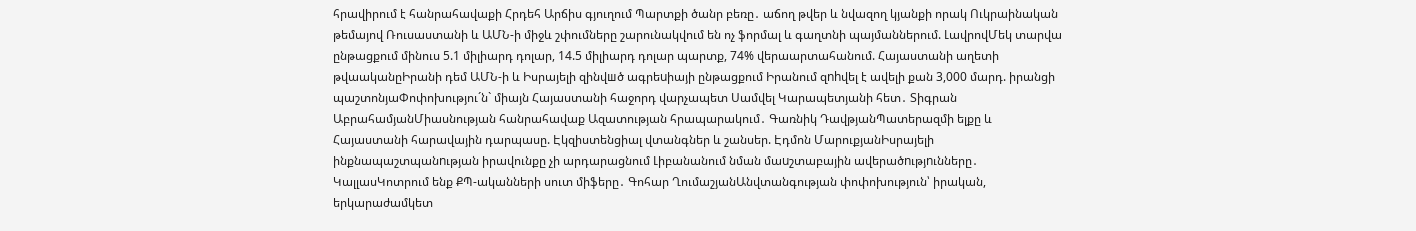հրավիրում է հանրահավաքի Հրդեհ Արճիս գյուղում Պարտքի ծանր բեռը․ աճող թվեր և նվազող կյանքի որակ Ուկրաինական թեմայով Ռուսաստանի և ԱՄՆ-ի միջև շփումները շարունակվում են ոչ ֆորմալ և գաղտնի պայմաններում. ԼավրովՄեկ տարվա ընթացքում մինուս 5.1 միլիարդ դոլար, 14.5 միլիարդ դոլար պարտք, 74% վերաարտահանում. Հայաստանի աղետի թվաականըԻրանի դեմ ԱՄՆ-ի և Իսրայելի զինվшծ ագրեuիայի ընթացքում Իրանում զnhվել է ավելի քան 3,000 մարդ. իրանցի պաշտոնյաՓոփոխությու´ն` միայն Հայաստանի հաջորդ վարչապետ Սամվել Կարապետյանի հետ․ Տիգրան ԱբրահամյանՄիասնության հանրահավաք Ազատության հրապարակում․ Գառնիկ ԴավթյանՊատերազմի ելքը և Հայաստանի հարավային դարպասը. Էկզիստենցիալ վտանգներ և շանսեր. Էդմոն ՄարուքյանԻսրայելի ինքնապաշտպանnւթյան իրավունքը չի արդարացնում Լիբանանում նման մաuշտաբային ավերածnւթյnւնները․ ԿալլասԿոտրում ենք ՔՊ-ականների սուտ միֆերը․ Գոհար ՂումաշյանԱնվտանգության փոփոխություն՝ իրական, երկարաժամկետ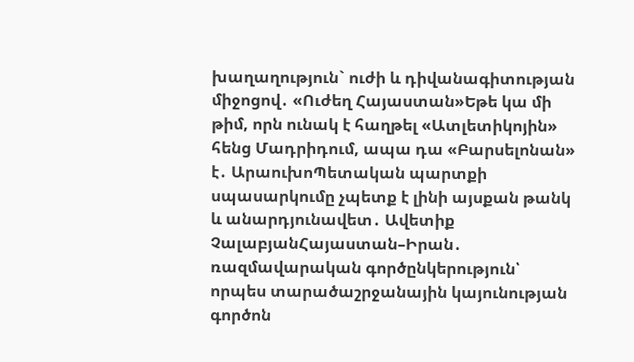խաղաղություն` ուժի և դիվանագիտության միջոցով․ «Ուժեղ Հայաստան»Եթե կա մի թիմ, որն ունակ է հաղթել «Ատլետիկոյին» հենց Մադրիդում, ապա դա «Բարսելոնան» է․ ԱրաուխոՊետական պարտքի սպասարկումը չպետք է լինի այսքան թանկ և անարդյունավետ․ Ավետիք ՉալաբյանՀայաստան–Իրան․ ռազմավարական գործընկերություն՝ որպես տարածաշրջանային կայունության գործոն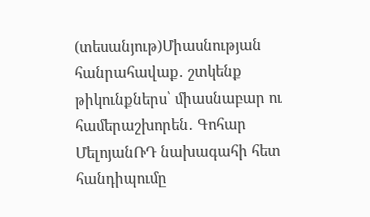(տեսանյութ)Միասնության հանրահավաք․ շտկենք թիկունքներս՝ միասնաբար ու համերաշխորեն․ Գոհար ՄելոյանՌԴ նախագահի հետ հանդիպումը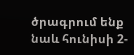ծրագրում ենք նաև հունիսի 2-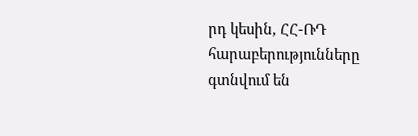րդ կեսին, ՀՀ-ՌԴ հարաբերությունները գտնվում են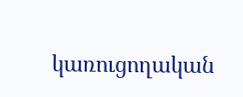կառուցողական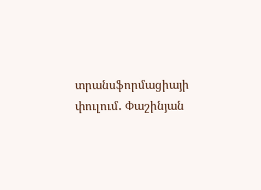տրանսֆորմացիայի փուլում․ Փաշինյան